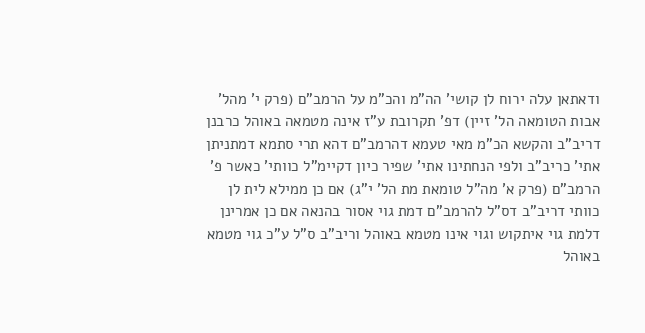ודאתאן עלה ירוח לן קושי' הה"מ והכ"מ על הרמב"ם (פרק י' מהל' אבות הטומאה הל' זיין) דפ' תקרובת ע"ז אינה מטמאה באוהל כרבנן דריב"ב והקשא הכ"מ מאי טעמא דהרמב"ם דהא תרי סתמא דמתניתן אתי' כריב"ב ולפי הנחתינו אתי' שפיר כיון דקיימ"ל כוותי' כאשר פ' הרמב"ם (פרק א' מה"ל טומאת מת הל' י"ג) אם כן ממילא לית לן כוותי דריב"ב דס"ל להרמב"ם דמת גוי אסור בהנאה אם כן אמרינן דלמת גוי איתקוש וגוי אינו מטמא באוהל וריב"ב ס"ל ע"כ גוי מטמא באוהל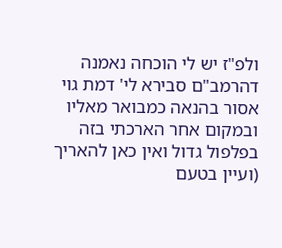ולפ"ז יש לי הוכחה נאמנה דהרמב"ם סבירא לי' דמת גוי אסור בהנאה כמבואר מאליו ובמקום אחר הארכתי בזה בפלפול גדול ואין כאן להאריך (ועיין בטעם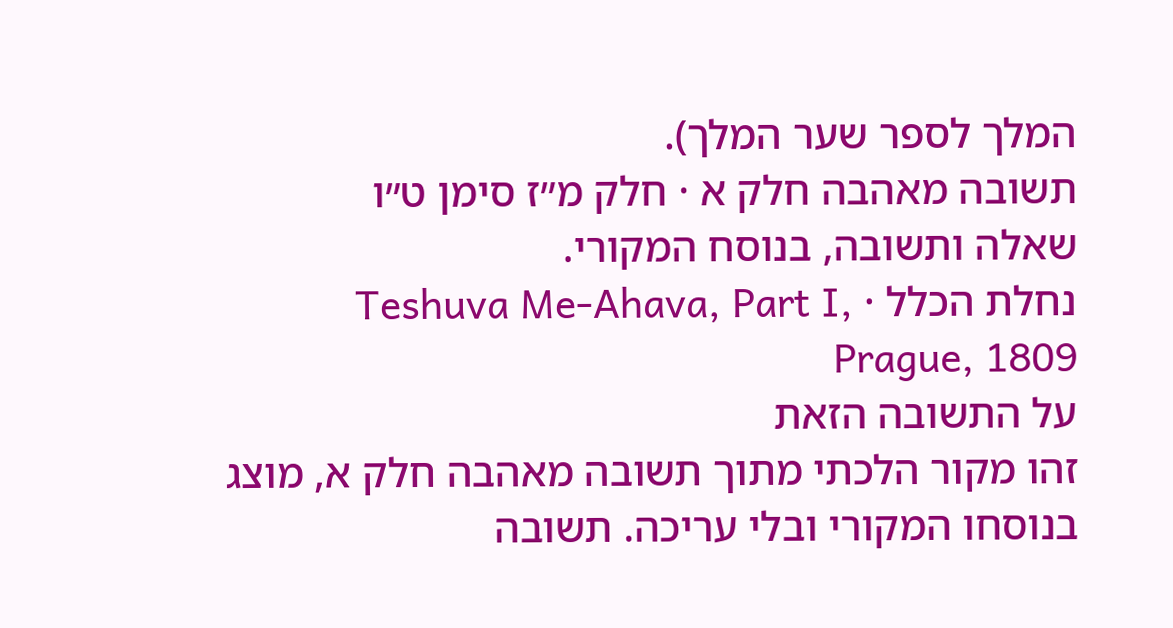המלך לספר שער המלך).
תשובה מאהבה חלק א · חלק מ״ז סימן ט״ו
שאלה ותשובה, בנוסח המקורי.
נחלת הכלל · Teshuva Me-Ahava, Part I, Prague, 1809
על התשובה הזאת
זהו מקור הלכתי מתוך תשובה מאהבה חלק א, מוצג בנוסחו המקורי ובלי עריכה. תשובה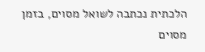הלכתית נכתבה לשואל מסוים, בזמן מסוים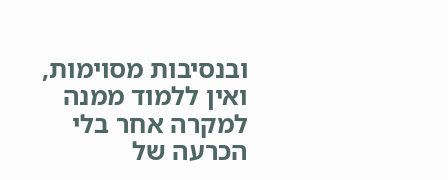ובנסיבות מסוימות, ואין ללמוד ממנה למקרה אחר בלי הכרעה של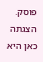פוסק. הצגתה כאן היא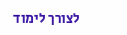לצורך לימוד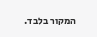המקור בלבד.